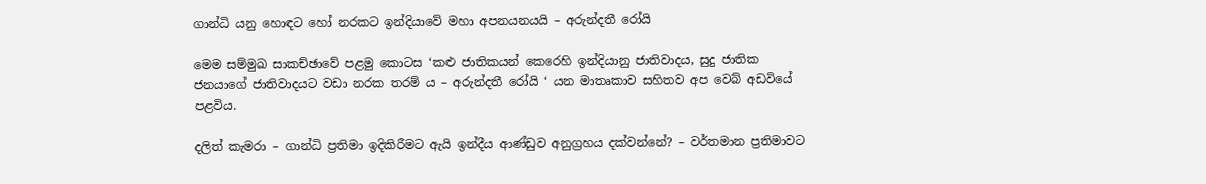ගාන්ධි යනු හොඳට හෝ නරකට ඉන්දියාවේ මහා අපනයනයයි – අරුන්දතී රෝයි

මෙම සම්මුඛ සාකච්ඡාවේ පළමු කොටස ‘කළු ජාතිකයන් කෙරෙහි ඉන්දියානු ජාතිවාදය, සුදු ජාතික ජනයාගේ ජාතිවාදයට වඩා නරක තරම් ය – අරුන්දතී රෝයි ‘ යන මාතෘකාව සහිතව අප වෙබ් අඩවියේ පළවිය.

දලිත් කැමරා – ගාන්ධි ප්‍රතිමා ඉදිකිරීමට ඇයි ඉන්දීය ආණ්ඩුව අනුග්‍රහය දක්වන්නේ? – වර්තමාන ප්‍රතිමාවට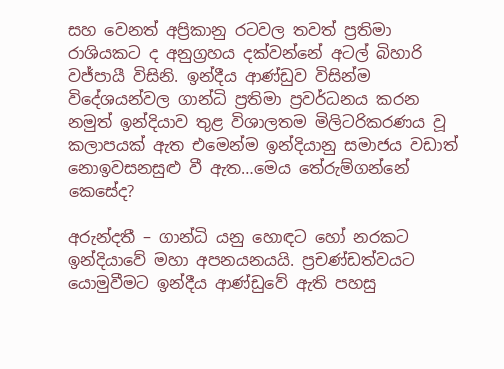සහ වෙනත් අප්‍රිකානු රටවල තවත් ප්‍රතිමා රාශියකට ද අනුග්‍රහය දක්වන්නේ අටල් බිහාරි වජ්පායී විසිනි. ඉන්දීය ආණ්ඩුව විසින්ම විදේශයන්වල ගාන්ධි ප්‍රතිමා ප්‍රවර්ධනය කරන නමුත් ඉන්දියාව තුළ විශාලතම මිලිටරිකරණය වූ කලාපයක් ඇත එමෙන්ම ඉන්දියානු සමාජය වඩාත් නොඉවසනසුළු වී ඇත…මෙය තේරුම්ගන්නේ කෙසේද?

අරුන්දතී – ගාන්ධි යනු හොඳට හෝ නරකට ඉන්දියාවේ මහා අපනයනයයි. ප්‍රචණ්ඩත්වයට යොමුවීමට ඉන්දීය ආණ්ඩුවේ ඇති පහසු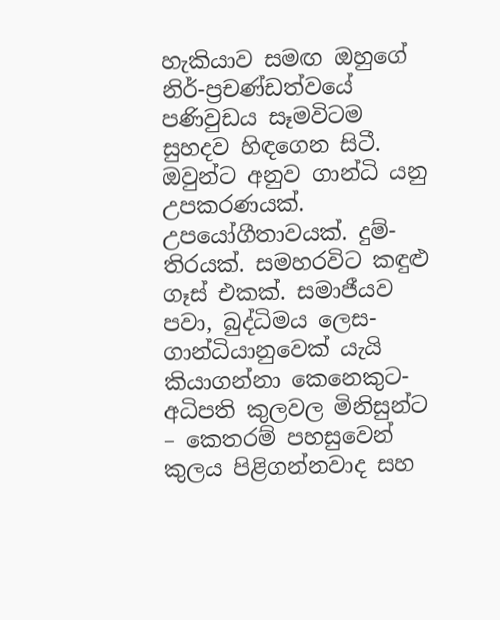හැකියාව සමඟ ඔහුගේ නිර්-ප්‍රචණ්ඩත්වයේ පණිවුඩය සෑමවිටම සුහදව හිඳගෙන සිටී. ඔවුන්ට අනුව ගාන්ධි යනු උපකරණයක්. උපයෝගීතාවයක්. දුම්-තිරයක්. සමහරවිට කඳුළු ගෑස් එකක්. සමාජීයව පවා, බුද්ධිමය ලෙස- ගාන්ධියානුවෙක් යැයි කියාගන්නා කෙනෙකුට- අධිපති කුලවල මිනිසුන්ට – කෙතරම් පහසුවෙන් කුලය පිළිගන්නවාද සහ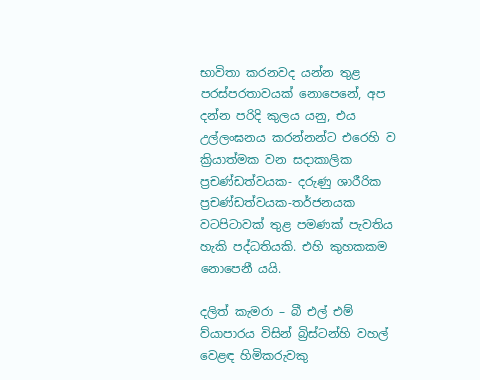භාවිතා කරනවද යන්න තුළ පරස්පරතාවයක් නොපෙනේ, අප දන්න පරිදි කුලය යනු, එය උල්ලංඝනය කරන්නන්ට එරෙහි ව ක්‍රියාත්මක වන සදාකාලික ප්‍රචණ්ඩත්වයක- දරුණු ශාරීරික ප්‍රචණ්ඩත්වයක-තර්ජනයක වටපිටාවක් තුළ පමණක් පැවතිය හැකි පද්ධතියකි. එහි කුහකකම නොපෙනී යයි.

දලිත් කැමරා – බී එල් එම් ව්යාපාරය විසින් බ්‍රිස්ටන්හි වහල් වෙළඳ හිමිකරුවකු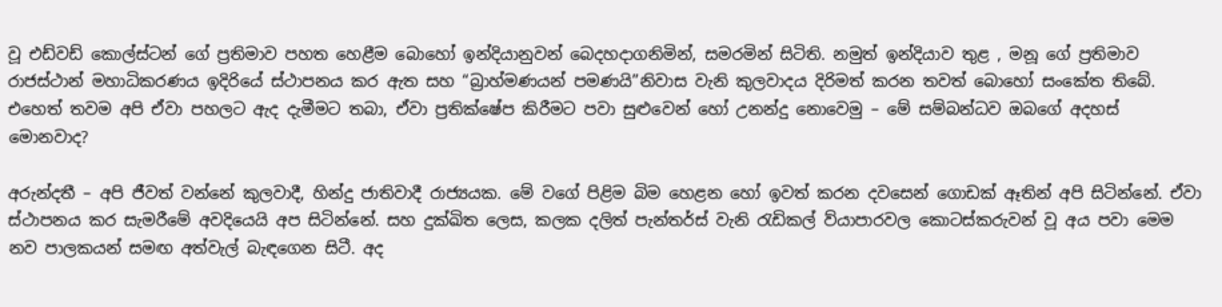වූ එඩ්වඩ් කොල්ස්ටන් ගේ ප්‍රතිමාව පහත හෙළීම බොහෝ ඉන්දියානුවන් බෙදහදාගනිමින්, සමරමින් සිටිති. නමුත් ඉන්දියාව තුළ , මනූ ගේ ප්‍රතිමාව රාජස්ථාන් මහාධිකරණය ඉදිරියේ ස්ථාපනය කර ඇත සහ “බ්‍රාහ්මණයන් පමණයි”නිවාස වැනි කුලවාදය දිරිමත් කරන තවත් බොහෝ සංකේත තිබේ. එහෙත් තවම අපි ඒවා පහලට ඇද දැමීමට තබා, ඒවා ප්‍රතික්ෂේප කිරීමට පවා සුළුවෙන් හෝ උනන්දු නොවෙමු – මේ සම්බන්ධව ඔබගේ අදහස් මොනවාද?

අරුන්දතී – අපි ජීවත් වන්නේ කුලවාදී, හින්දු ජාතිවාදී රාජ්‍යයක. මේ වගේ පිළිම බිම හෙළන හෝ ඉවත් කරන දවසෙන් ගොඩක් ඈතින් අපි සිටින්නේ. ඒවා ස්ථාපනය කර සැමරීමේ අවදියෙයි අප සිටින්නේ. සහ දුක්ඛිත ලෙස, කලක දලිත් පැන්තර්ස් වැනි රැඩිකල් ව්යාපාරවල කොටස්කරුවන් වූ අය පවා මෙම නව පාලකයන් සමඟ අත්වැල් බැඳගෙන සිටී. අද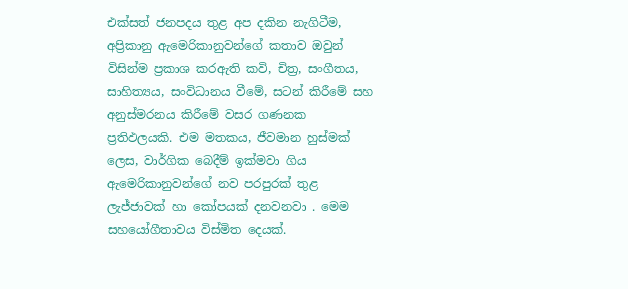එක්සත් ජනපදය තුළ අප දකින නැගිටීම, අප්‍රිකානු ඇමෙරිකානුවන්ගේ කතාව ඔවුන් විසින්ම ප්‍රකාශ කරඇති කවි, චිත්‍ර, සංගීතය, සාහිත්‍යය, සංවිධානය වීමේ, සටන් කිරීමේ සහ අනුස්මරනය කිරීමේ වසර ගණනක ප්‍රතිඵලයකි. එම මතකය, ජීවමාන හුස්මක් ලෙස, වාර්ගික බෙදීම් ඉක්මවා ගිය ඇමෙරිකානුවන්ගේ නව පරපුරක් තුළ ලැජ්ජාවක් හා කෝපයක් දනවනවා . මෙම සහයෝගීතාවය විස්මිත දෙයක්.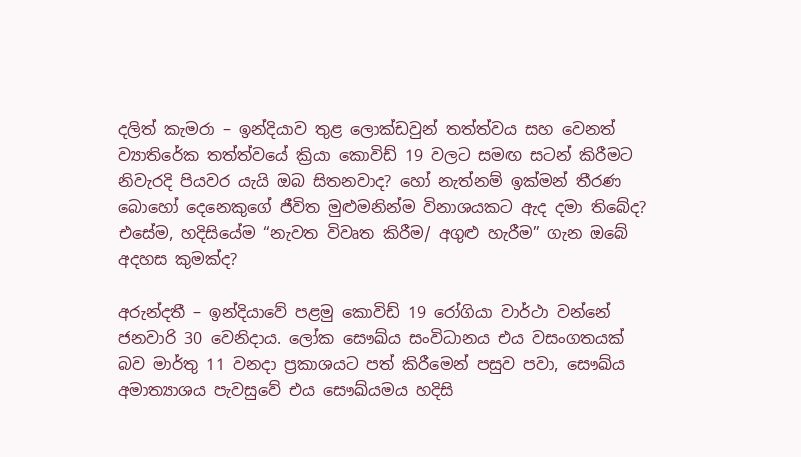දලිත් කැමරා – ඉන්දියාව තුළ ලොක්ඩවුන් තත්ත්වය සහ වෙනත් ව්‍යාතිරේක තත්ත්වයේ ක්‍රියා කොවිඩ් 19 වලට සමඟ සටන් කිරීමට නිවැරදි පියවර යැයි ඔබ සිතනවාද? හෝ නැත්නම් ඉක්මන් තීරණ බොහෝ දෙනෙකුගේ ජීවිත මුළුමනින්ම විනාශයකට ඇද දමා තිබේද? එසේම, හදිසියේම “නැවත විවෘත කිරීම/ අගුළු හැරීම” ගැන ඔබේ අදහස කුමක්ද?

අරුන්දතී – ඉන්දියාවේ පළමු කොවිඩ් 19 රෝගියා වාර්ථා වන්නේ ජනවාරි 30 වෙනිදාය. ලෝක සෞඛ්ය සංවිධානය එය වසංගතයක් බව මාර්තු 11 වනදා ප්‍රකාශයට පත් කිරීමෙන් පසුව පවා, සෞඛ්ය අමාත්‍යාශය පැවසුවේ එය සෞඛ්යමය හදිසි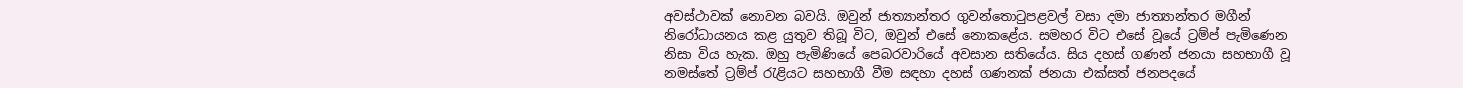අවස්ථාවක් නොවන බවයි. ඔවුන් ජාත්‍යාන්තර ගුවන්තොටුපළවල් වසා දමා ජාත්‍යාන්තර මගීන් නිරෝධායනය කළ යුතුව තිබූ විට, ඔවුන් එසේ නොකළේය. සමහර විට එසේ වූයේ ට්‍රම්ප් පැමිණෙන නිසා විය හැක. ඔහු පැමිණියේ පෙබරවාරියේ අවසාන සතියේය. සිය දහස් ගණන් ජනයා සහභාගී වූ නමස්තේ ට්‍රම්ප් රැළියට සහභාගී වීම සඳහා දහස් ගණනක් ජනයා එක්සත් ජනපදයේ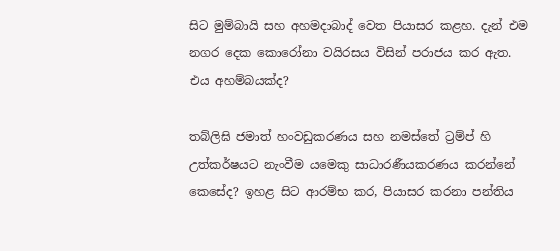සිට මුම්බායි සහ අහමදාබාද් වෙත පියාසර කළහ. දැන් එම නගර දෙක කොරෝනා වයිරසය විසින් පරාජය කර ඇත. එය අහම්බයක්ද?

තබ්ලිඝි ජමාත් හංවඩුකරණය සහ නමස්තේ ට්‍රම්ප් හි උත්කර්ෂයට නැංවීම යමෙකු සාධාරණීයකරණය කරන්නේ කෙසේද? ඉහළ සිට ආරම්භ කර, පියාසර කරනා පන්තිය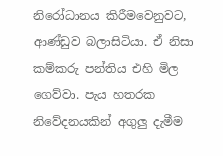නිරෝධානය කිරීමවෙනුවට, ආණ්ඩුව බලාසිටියා. ඒ නිසා කම්කරු පන්තිය එහි මිල ගෙව්වා. පැය හතරක නිවේදනයකින් අගුලු දැමීම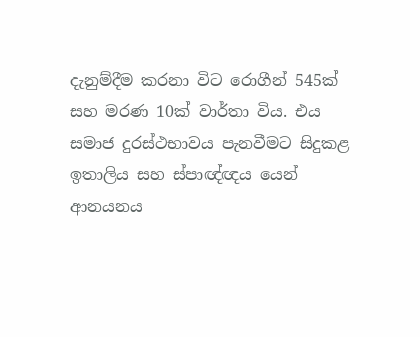දැනුම්දීම කරනා විට රොගීන් 545ක් සහ මරණ 10ක් වාර්තා විය. එය සමාජ දුරස්ථභාවය පැනවීමට සිදුකළ ඉතාලිය සහ ස්පාඥ්ඥය යෙන් ආනයනය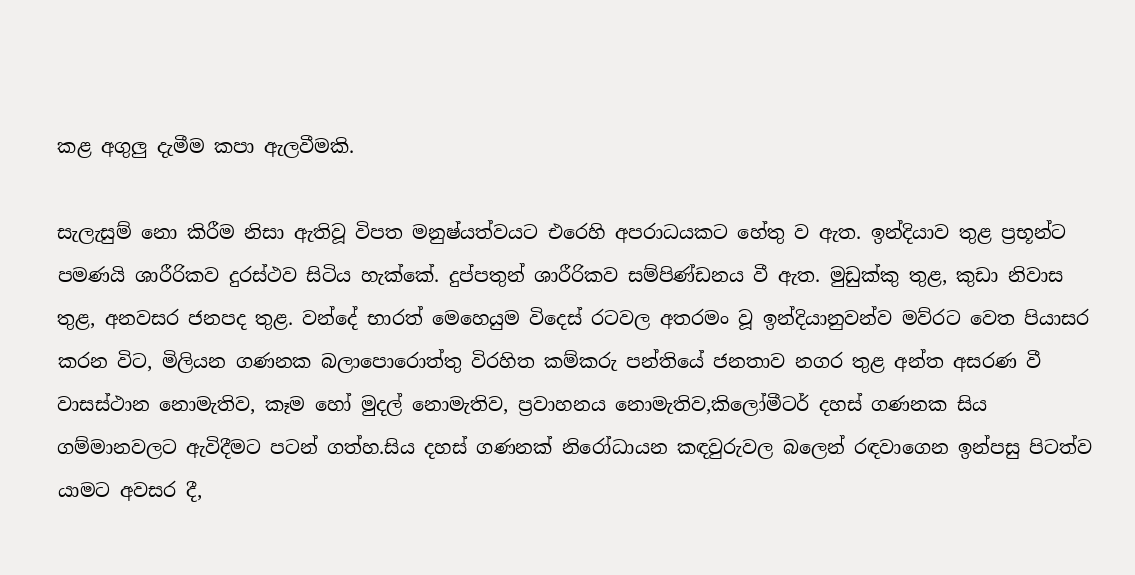කළ අගුලු දැමීම කපා ඇලවීමකි.

සැලැසුම් නො කිරීම නිසා ඇතිවූ විපත මනුෂ්යත්වයට එරෙහි අපරාධයකට හේතු ව ඇත. ඉන්දියාව තුළ ප්‍රභූන්ට පමණයි ශාරීරිකව දුරස්ථව සිටිය හැක්කේ. දුප්පතුන් ශාරීරිකව සම්පිණ්ඩනය වී ඇත. මුඩුක්කු තුළ, කුඩා නිවාස තුළ, අනවසර ජනපද තුළ. වන්දේ භාරත් මෙහෙයුම විදෙස් රටවල අතරමං වූ ඉන්දියානුවන්ව මව්රට වෙත පියාසර කරන විට, මිලියන ගණනක බලාපොරොත්තු විරහිත කම්කරු පන්තියේ ජනතාව නගර තුළ අන්ත අසරණ වී වාසස්ථාන නොමැතිව, කෑම හෝ මුදල් නොමැතිව, ප්‍රවාහනය නොමැතිව,කිලෝමීටර් දහස් ගණනක සිය ගම්මානවලට ඇවිදීමට පටන් ගත්හ.සිය දහස් ගණනක් නිරෝධායන කඳවුරුවල බලෙන් රඳවාගෙන ඉන්පසු පිටත්ව යාමට අවසර දී,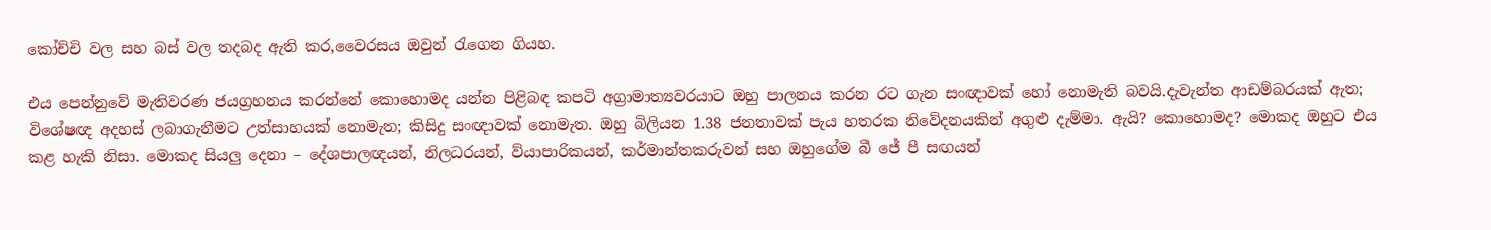කෝච්චි වල සහ බස් වල තදබද ඇති කර,වෛරසය ඔවුන් රැගෙන ගියහ.

එය පෙන්නුවේ මැතිවරණ ජයග්‍රහනය කරන්නේ කොහොමද යන්න පිළිබඳ කපටි අග්‍රාමාත්‍යවරයාට ඔහු පාලනය කරන රට ගැන සංඥාවක් හෝ නොමැති බවයි.දැවැන්ත ආඩම්බරයක් ඇත; විශේෂඥ අදහස් ලබාගැනීමට උත්සාහයක් නොමැත; කිසිදු සංඥාවක් නොමැත. ඔහු බිලියන 1.38 ජනතාවක් පැය හතරක නිවේදනයකින් අගුළු දැම්මා. ඇයි? කොහොමද? මොකද ඔහුට එය කළ හැකි නිසා. මොකද සියලු දෙනා – දේශපාලඥයන්, නිලධරයන්, ව්යාපාරිකයන්, කර්මාන්තකරුවන් සහ ඔහුගේම බී ජේ පී සඟයන්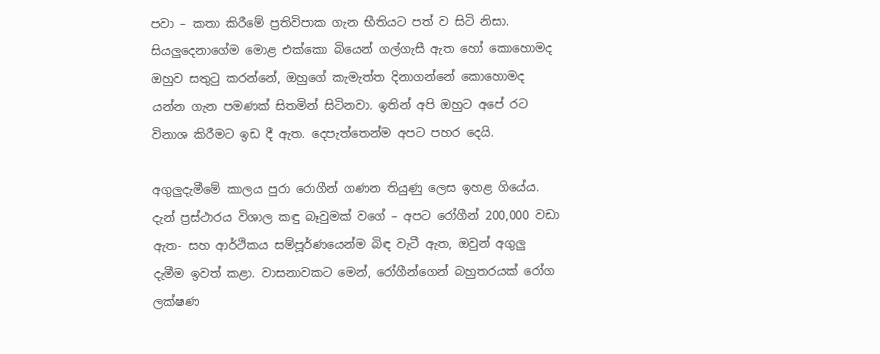පවා – කතා කිරීමේ ප්‍රතිවිපාක ගැන භීතියට පත් ව සිටි නිසා. සියලුදෙනාගේම මොළ එක්කො බියෙන් ගල්ගැසී ඇත හෝ කොහොමද ඔහුව සතුටු කරන්නේ, ඔහුගේ කැමැත්ත දිනාගන්නේ කොහොමද යන්න ගැන පමණක් සිතමින් සිටිනවා. ඉතින් අපි ඔහුට අපේ රට විනාශ කිරීමට ඉඩ දී ඇත. දෙපැත්තෙන්ම අපට පහර දෙයි.

අගුලුදැමීමේ කාලය පුරා රොගීන් ගණන තියුණු ලෙස ඉහළ ගියේය. දැන් ප්‍රස්ථාරය විශාල කඳු බෑවුමක් වගේ – අපට රෝගීන් 200,000 වඩා ඇත- සහ ආර්ථිකය සම්පූර්ණයෙන්ම බිඳ වැටී ඇත, ඔවුන් අගුලු දැමීම ඉවත් කළා. වාසනාවකට මෙන්, රෝගීන්ගෙන් බහුතරයක් රෝග ලක්ෂණ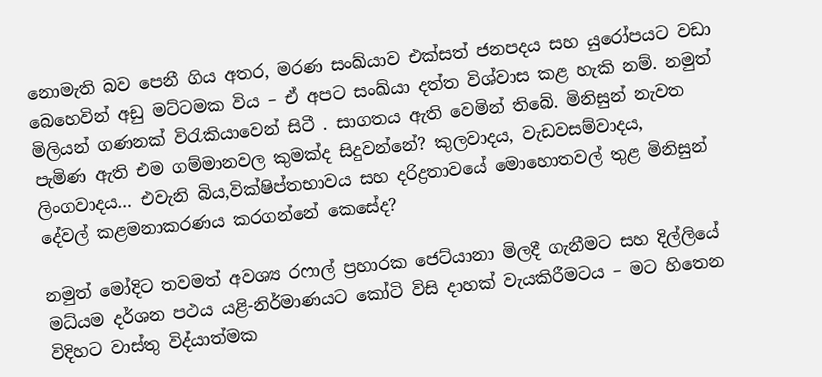නොමැති බව පෙනී ගිය අතර, මරණ සංඛ්යාව එක්සත් ජනපදය සහ යුරෝපයට වඩා බෙහෙවින් අඩු මට්ටමක විය – ඒ අපට සංඛ්යා දත්ත විශ්වාස කළ හැකි නම්. නමුත් මිලියන් ගණනක් විරැකියාවෙන් සිටී . සාගතය ඇති වෙමින් තිබේ. මිනිසුන් නැවත පැමිණ ඇති එම ගම්මානවල කුමක්ද සිදුවන්නේ? කුලවාදය, වැඩවසම්වාදය, ලිංගවාදය… එවැනි බිය,වික්ෂිප්තභාවය සහ දරිද්‍රතාවයේ මොහොතවල් තුළ මිනිසුන් දේවල් කළමනාකරණය කරගන්නේ කෙසේද?

නමුත් මෝදිට තවමත් අවශ්‍ය රෆාල් ප්‍රහාරක ජෙට්යානා මිලදී ගැනීමට සහ දිල්ලියේ මධ්යම දර්ශන පථය යළි-නිර්මාණයට කෝටි විසි දාහක් වැයකිරීමටය – මට හිතෙන විදිහට වාස්තු විද්යාත්මක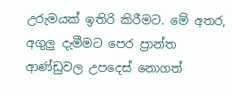උරුමයක් ඉතිරි කිරීමට. මේ අතර, අගුලු දැමීමට පෙර ප්‍රාන්ත ආණ්ඩුවල උපදෙස් නොගත්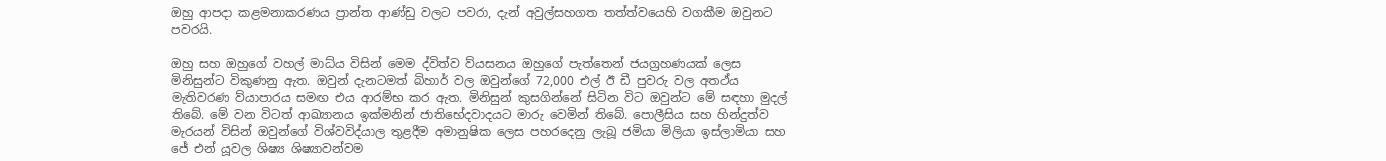ඔහු ආපදා කළමනාකරණය ප්‍රාන්ත ආණ්ඩු වලට පවරා, දැන් අවුල්සහගත තත්ත්වයෙහි වගකීම ඔවුනට පවරයි.

ඔහු සහ ඔහුගේ වහල් මාධ්ය විසින් මෙම ද්විත්ව ව්යසනය ඔහුගේ පැත්තෙන් ජයග්‍රහණයක් ලෙස මිනිසුන්ට විකුණනු ඇත. ඔවුන් දැනටමත් බිහාර් වල ඔවුන්ගේ 72,000 එල් ඊ ඩී පුවරු වල අතථ්ය මැතිවරණ ව්යාපාරය සමඟ එය ආරම්භ කර ඇත. මිනිසුන් කුසගින්නේ සිටින විට ඔවුන්ට මේ සඳහා මුදල් තිබේ. මේ වන විටත් ආඛ්‍යානය ඉක්මනින් ජාතිභේදවාදයට මාරු වෙමින් තිබේ. පොලීසිය සහ හින්දුත්ව මැරයන් විසින් ඔවුන්ගේ විශ්වවිද්යාල තුළදීම අමානුෂික ලෙස පහරදෙනු ලැබූ ජමියා මිලියා ඉස්ලාමියා සහ ජේ එන් යූවල ශිෂ්‍ය ශිෂ්‍යාවන්වම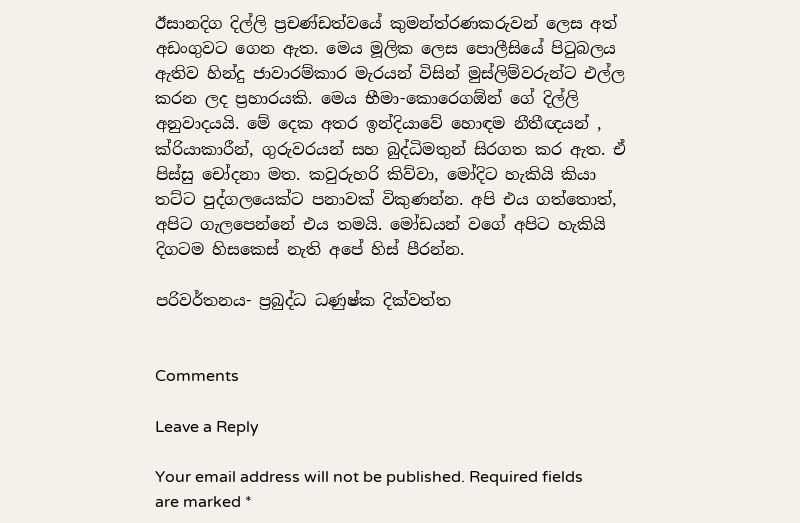ඊසානදිග දිල්ලි ප්‍රචණ්ඩත්වයේ කුමන්ත්රණකරුවන් ලෙස අත් අඩංගුවට ගෙන ඇත. මෙය මූලික ලෙස පොලීසියේ පිටුබලය ඇතිව හින්දු ජාවාරම්කාර මැරයන් විසින් මුස්ලිම්වරුන්ට එල්ල කරන ලද ප්‍රහාරයකි. මෙය භීමා-කොරෙගඕන් ගේ දිල්ලි අනුවාදයයි. මේ දෙක අතර ඉන්දියාවේ හොඳම නීතීඥයන් , ක්රියාකාරීන්, ගුරුවරයන් සහ බුද්ධිමතුන් සිරගත කර ඇත. ඒ පිස්සු චෝදනා මත. කවුරුහරි කිව්වා, මෝදිට හැකියි කියා තට්ට පුද්ගලයෙක්ට පනාවක් විකුණන්න. අපි එය ගත්තොත්, අපිට ගැලපෙන්නේ එය තමයි. මෝඩයන් වගේ අපිට හැකියි දිගටම හිසකෙස් නැති අපේ හිස් පීරන්න.

පරිවර්තනය- ප්‍රබුද්ධ ධණුෂ්ක දික්වත්ත


Comments

Leave a Reply

Your email address will not be published. Required fields are marked *